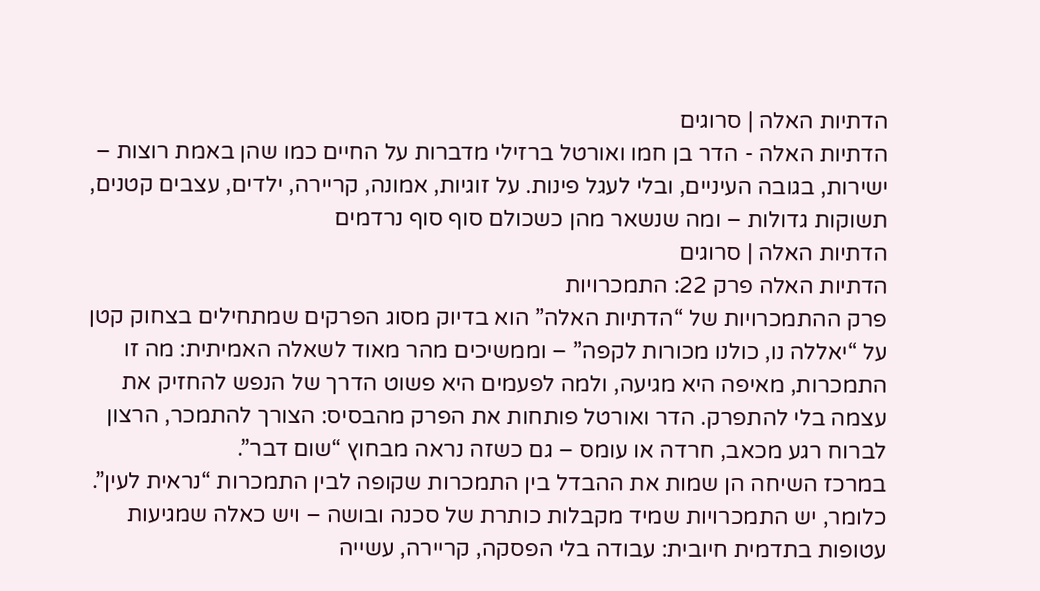הדתיות האלה | סרוגים
הדתיות האלה - הדר בן חמו ואורטל ברזילי מדברות על החיים כמו שהן באמת רוצות – ישירות, בגובה העיניים, ובלי לעגל פינות. על זוגיות, אמונה, קריירה, ילדים, עצבים קטנים, תשוקות גדולות – ומה שנשאר מהן כשכולם סוף סוף נרדמים
הדתיות האלה | סרוגים
הדתיות האלה פרק 22: התמכרויות
פרק ההתמכרויות של “הדתיות האלה” הוא בדיוק מסוג הפרקים שמתחילים בצחוק קטן על “יאללה נו, כולנו מכורות לקפה” – וממשיכים מהר מאוד לשאלה האמיתית: מה זו התמכרות, מאיפה היא מגיעה, ולמה לפעמים היא פשוט הדרך של הנפש להחזיק את עצמה בלי להתפרק. הדר ואורטל פותחות את הפרק מהבסיס: הצורך להתמכר, הרצון לברוח רגע מכאב, חרדה או עומס – גם כשזה נראה מבחוץ “שום דבר”.
במרכז השיחה הן שמות את ההבדל בין התמכרות שקופה לבין התמכרות “נראית לעין”. כלומר, יש התמכרויות שמיד מקבלות כותרת של סכנה ובושה – ויש כאלה שמגיעות עטופות בתדמית חיובית: עבודה בלי הפסקה, קריירה, עשייה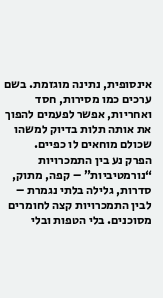אינסופית, נתינה מוגזמת. בשם ערכים כמו מסירות, חסד ואחריות, אפשר לפעמים להפוך את אותה תלות בדיוק למשהו שכולם מוחאים לו כפיים.
הפרק נע בין התמכרויות “נורמטיביות” – קפה, מתוק, סדרות, גלילה בלתי נגמרת – לבין התמכרויות קצה לחומרים מסוכנים. בלי הטפות ובלי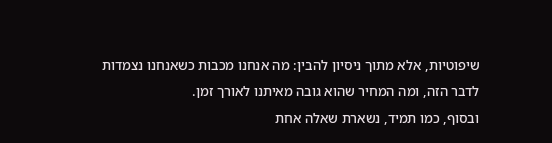שיפוטיות, אלא מתוך ניסיון להבין: מה אנחנו מכבות כשאנחנו נצמדות לדבר הזה, ומה המחיר שהוא גובה מאיתנו לאורך זמן.
ובסוף, כמו תמיד, נשארת שאלה אחת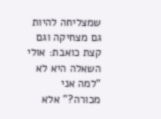שמצליחה להיות גם מצחיקה וגם קצת כואבת: אולי השאלה היא לא “למה אני מכורה?” אלא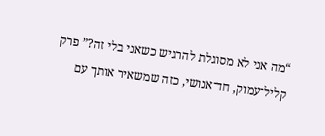“מה אני לא מסוגלת להרגיש כשאני בלי זה?” פרק קליל־עמוק, חד־אנושי, כזה שמשאיר אותך עם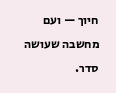חיוך — ועם מחשבה שעושה סדר.